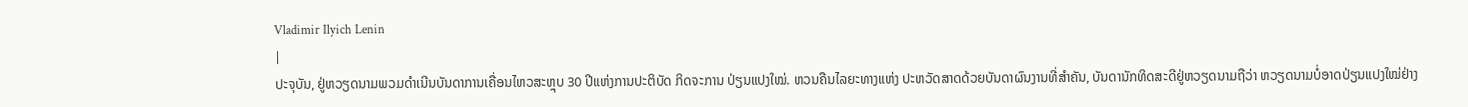Vladimir Ilyich Lenin
|
ປະຈຸບັນ, ຢູ່ຫວຽດນາມພວມດຳເນີນບັນດາການເຄື່ອນໄຫວສະຫຼຸບ 30 ປີແຫ່ງການປະຕິບັດ ກິດຈະການ ປ່ຽນແປງໃໝ່. ຫວນຄືນໄລຍະທາງແຫ່ງ ປະຫວັດສາດດ້ວຍບັນດາຜົນງານທີ່ສຳຄັນ, ບັນດານັກທິດສະດີຢູ່ຫວຽດນາມຖືວ່າ ຫວຽດນາມບໍ່ອາດປ່ຽນແປງໃໝ່ຢ່າງ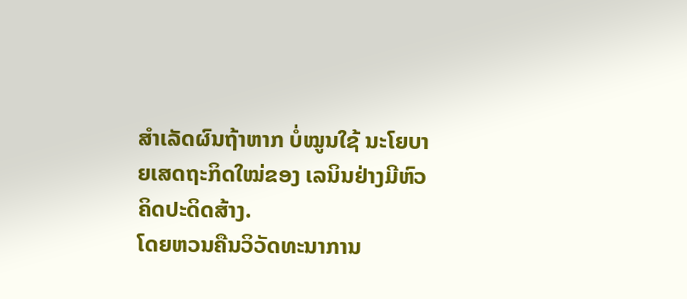ສຳເລັດຜົນຖ້າຫາກ ບໍ່ໝູນໃຊ້ ນະໂຍບາຍເສດຖະກິດໃໝ່ຂອງ ເລນິນຢ່າງມີຫົວຄິດປະດິດສ້າງ.
ໂດຍຫວນຄືນວິວັດທະນາການ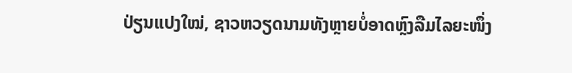ປ່ຽນແປງໃໝ່, ຊາວຫວຽດນາມທັງຫຼາຍບໍ່ອາດຫຼົງລືມໄລຍະໜຶ່ງ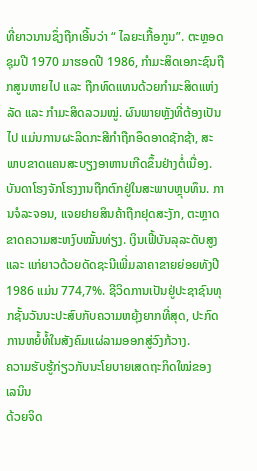ທີ່ຍາວນານຊຶ່ງຖືກເອີ້ນວ່າ “ ໄລຍະເກື້ອກູນ”. ຕະຫຼອດຊຸມປີ 1970 ມາຮອດປີ 1986, ກຳມະສິດເອກະຊົນຖືກສູນຫາຍໄປ ແລະ ຖືກທົດແທນດ້ວຍກຳມະສິດແຫ່ງລັດ ແລະ ກຳມະສິດລວມໝູ່. ຜົນພາຍຫຼັງທີ່ຕ້ອງເປັນໄປ ແມ່ນການຜະລິດກະສີກຳຖືກອຶດອາດຊັກຊ້າ, ສະພາບຂາດແຄນສະບຽງອາຫານເກີດຂຶ້ນຢ່າງຕໍ່ເນື່ອງ. ບັນດາໂຮງຈັກໂຮງງານຖືກຕົກຢູ່ໃນສະພາບຫຼຸບທຶນ. ການຈໍລະຈອນ, ແຈຍຢາຍສິນຄ້າຖືກຢຸດສະງັກ, ຕະຫຼາດຂາດຄວາມສະຫງົບໝັ້ນທ່ຽງ. ເງິນເຟີ້ບັນລຸລະດັບສູງ ແລະ ແກ່ຍາວດ້ວຍດັດຊະນີເພີ່ມລາຄາຂາຍຍ່ອຍທັງປີ 1986 ແມ່ນ 774,7%. ຊີວິດການເປັນຢູ່ປະຊາຊົນທຸກຊັ້ນວັນນະປະສົບກັບຄວາມຫຍຸ້ງຍາກທີ່ສຸດ, ປະກົດການຫຍໍ້ທໍ້ໃນສັງຄົມແຜ່ລາມອອກສູ່ວົງກ້ວາງ.
ຄວາມຮັບຮູ້ກ່ຽວກັບນະໂຍບາຍເສດຖະກິດໃໝ່ຂອງ ເລນິນ
ດ້ວຍຈິດ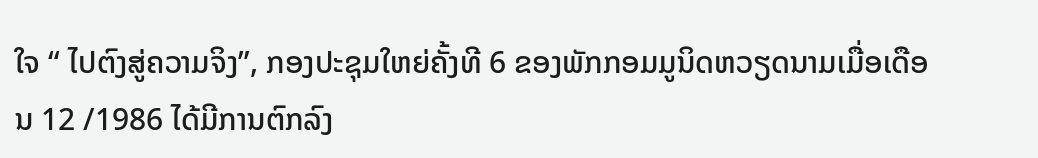ໃຈ “ ໄປຕົງສູ່ຄວາມຈິງ”, ກອງປະຊຸມໃຫຍ່ຄັ້ງທີ 6 ຂອງພັກກອມມູນິດຫວຽດນາມເມື່ອເດືອນ 12 /1986 ໄດ້ມີການຕົກລົງ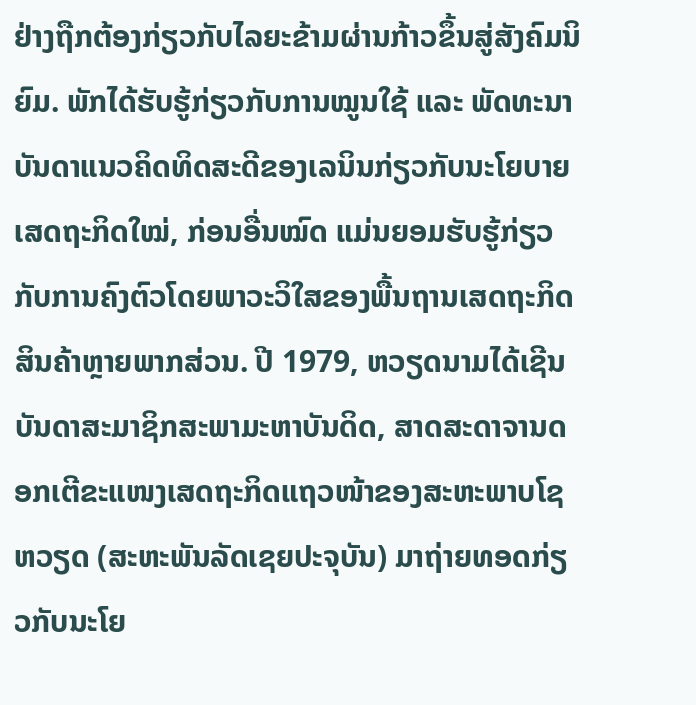ຢ່າງຖືກຕ້ອງກ່ຽວກັບໄລຍະຂ້າມຜ່ານກ້າວຂຶ້ນສູ່ສັງຄົມນິຍົມ. ພັກໄດ້ຮັບຮູ້ກ່ຽວກັບການໝູນໃຊ້ ແລະ ພັດທະນາບັນດາແນວຄິດທິດສະດີຂອງເລນິນກ່ຽວກັບນະໂຍບາຍເສດຖະກິດໃໝ່, ກ່ອນອື່ນໝົດ ແມ່ນຍອມຮັບຮູ້ກ່ຽວກັບການຄົງຕົວໂດຍພາວະວິໃສຂອງພື້ນຖານເສດຖະກິດສິນຄ້າຫຼາຍພາກສ່ວນ. ປີ 1979, ຫວຽດນາມໄດ້ເຊີນບັນດາສະມາຊິກສະພາມະຫາບັນດິດ, ສາດສະດາຈານດອກເຕີຂະແໜງເສດຖະກິດແຖວໜ້າຂອງສະຫະພາບໂຊຫວຽດ (ສະຫະພັນລັດເຊຍປະຈຸບັນ) ມາຖ່າຍທອດກ່ຽວກັບນະໂຍ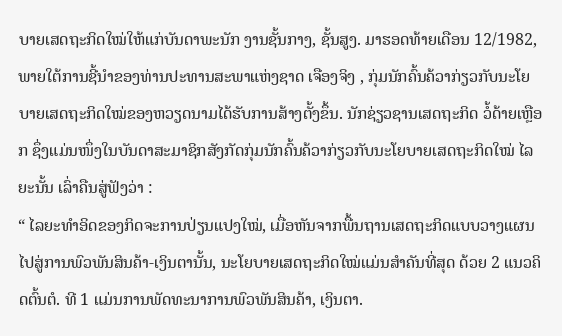ບາຍເສດຖະກິດໃໝ່ໃຫ້ແກ່ບັນດາພະນັກ ງານຊັ້ນກາງ, ຊັ້ນສູງ. ມາຮອດທ້າຍເດືອນ 12/1982, ພາຍໃຕ້ການຊີ້ນຳຂອງທ່ານປະທານສະພາແຫ່ງຊາດ ເຈືອງຈິງ , ກຸ່ມນັກຄົ້ນຄ້ວາກ່ຽວກັບນະໂຍບາຍເສດຖະກິດໃໝ່ຂອງຫວຽດນາມໄດ້ຮັບການສ້າງຕັ້ງຂຶ້ນ. ນັກຊ່ຽວຊານເສດຖະກິດ ວໍ້ດ້າຍເຫຼືອກ ຊຶ່ງແມ່ນໜຶ່ງໃນບັນດາສະມາຊິກສັງກັດກຸ່ມນັກຄົ້ນຄ້ວາກ່ຽວກັບນະໂຍບາຍເສດຖະກິດໃໝ່ ໄລຍະນັ້ນ ເລົ່າຄືນສູ່ຟັງວ່າ :
“ ໄລຍະທຳອິດຂອງກິດຈະການປ່ຽນແປງໃໝ່, ເມື່ອຫັນຈາກພື້ນຖານເສດຖະກິດແບບວາງແຜນໄປສູ່ການພົວພັນສິນຄ້າ-ເງິນຕານັ້ນ, ນະໂຍບາຍເສດຖະກິດໃໝ່ແມ່ນສຳຄັນທີ່ສຸດ ດ້ວຍ 2 ແນວຄິດຕົ້ນຕໍ. ທີ 1 ແມ່ນການພັດທະນາການພົວພັນສິນຄ້າ, ເງິນຕາ.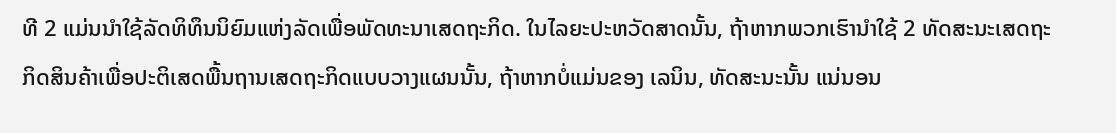ທີ 2 ແມ່ນນຳໃຊ້ລັດທິທຶນນິຍົມແຫ່ງລັດເພື່ອພັດທະນາເສດຖະກິດ. ໃນໄລຍະປະຫວັດສາດນັ້ນ, ຖ້າຫາກພວກເຮົານຳໃຊ້ 2 ທັດສະນະເສດຖະກິດສິນຄ້າເພື່ອປະຕິເສດພື້ນຖານເສດຖະກິດແບບວາງແຜນນັ້ນ, ຖ້າຫາກບໍ່ແມ່ນຂອງ ເລນິນ, ທັດສະນະນັ້ນ ແນ່ນອນ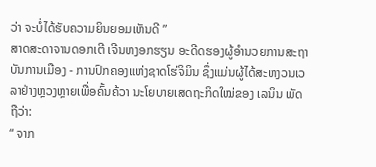ວ່າ ຈະບໍ່ໄດ້ຮັບຄວາມຍິນຍອມເຫັນດີ ”
ສາດສະດາຈານດອກເຕີ ເຈີນຫງອກຮຽນ ອະດີດຮອງຜູ້ອຳນວຍການສະຖາບັນການເມືອງ - ການປົກຄອງແຫ່ງຊາດໂຮ່ຈິມິນ ຊຶ່ງແມ່ນຜູ້ໄດ້ສະຫງວນເວລາຢ່າງຫຼວງຫຼາຍເພື່ອຄົ້ນຄ້ວາ ນະໂຍບາຍເສດຖະກິດໃໝ່ຂອງ ເລນິນ ພັດຖືວ່າ:
“ ຈາກ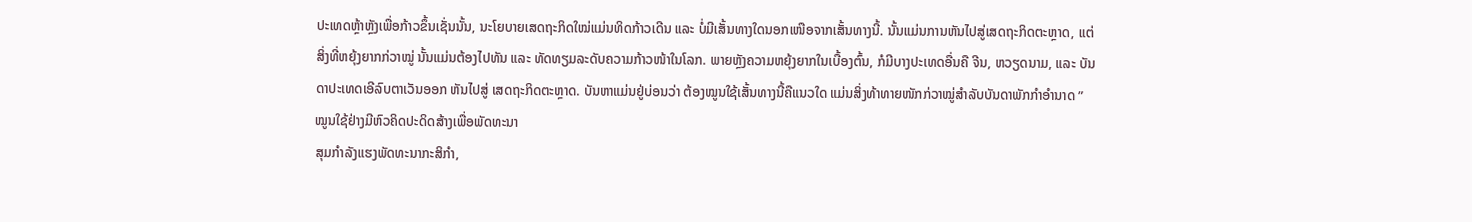ປະເທດຫຼ້າຫຼັງເພື່ອກ້າວຂຶ້ນເຊັ່ນນັ້ນ, ນະໂຍບາຍເສດຖະກິດໃໝ່ແມ່ນທິດກ້າວເດີນ ແລະ ບໍ່ມີເສັ້ນທາງໃດນອກເໜືອຈາກເສັ້ນທາງນີ້. ນັ້ນແມ່ນການຫັນໄປສູ່ເສດຖະກິດຕະຫຼາດ, ແຕ່ສິ່ງທີ່ຫຍຸ້ງຍາກກ່ວາໝູ່ ນັ້ນແມ່ນຕ້ອງໄປທັນ ແລະ ທັດທຽມລະດັບຄວາມກ້າວໜ້າໃນໂລກ. ພາຍຫຼັງຄວາມຫຍຸ້ງຍາກໃນເບື້ອງຕົ້ນ, ກໍມີບາງປະເທດອື່ນຄື ຈີນ, ຫວຽດນາມ, ແລະ ບັນດາປະເທດເອີລົບຕາເວັນອອກ ຫັນໄປສູ່ ເສດຖະກິດຕະຫຼາດ. ບັນຫາແມ່ນຢູ່ບ່ອນວ່າ ຕ້ອງໝູນໃຊ້ເສັ້ນທາງນີ້ຄືແນວໃດ ແມ່ນສິ່ງທ້າທາຍໜັກກ່ວາໝູ່ສຳລັບບັນດາພັກກຳອຳນາດ ”
ໝູນໃຊ້ຢ່າງມີຫົວຄິດປະດິດສ້າງເພື່ອພັດທະນາ
ສຸມກຳລັງແຮງພັດທະນາກະສິກຳ,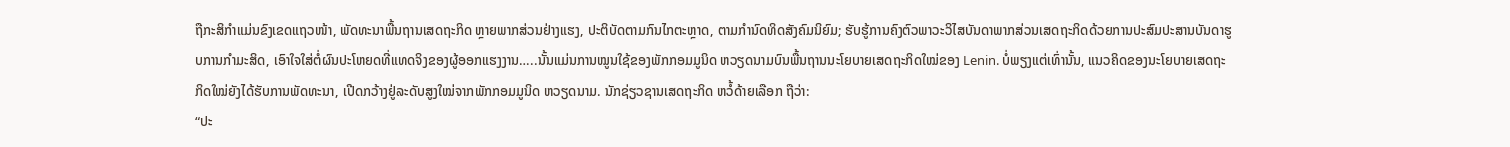ຖືກະສິກຳແມ່ນຂົງເຂດແຖວໜ້າ, ພັດທະນາພື້ນຖານເສດຖະກິດ ຫຼາຍພາກສ່ວນຢ່າງແຮງ, ປະຕິບັດຕາມກົນໄກຕະຫຼາດ, ຕາມກຳນົດທິດສັງຄົມນິຍົມ; ຮັບຮູ້ການຄົງຕົວພາວະວິໄສບັນດາພາກສ່ວນເສດຖະກິດດ້ວຍການປະສົມປະສານບັນດາຮູບການກຳມະສິດ, ເອົາໃຈໃສ່ຕໍ່ຜົນປະໂຫຍດທີ່ແທດຈິງຂອງຜູ້ອອກແຮງງານ…..ນັ້ນແມ່ນການໝູນໃຊ້ຂອງພັກກອມມູນິດ ຫວຽດນາມບົນພື້ນຖານນະໂຍບາຍເສດຖະກິດໃໝ່ຂອງ Lenin. ບໍ່ພຽງແຕ່ເທົ່ານັ້ນ, ແນວຄິດຂອງນະໂຍບາຍເສດຖະກິດໃໝ່ຍັງໄດ້ຮັບການພັດທະນາ, ເປີດກວ້າງຢູ່ລະດັບສູງໃໝ່ຈາກພັກກອມມູນິດ ຫວຽດນາມ. ນັກຊ່ຽວຊານເສດຖະກິດ ຫວໍ້ດ້າຍເລືອກ ຖືວ່າ:
“ປະ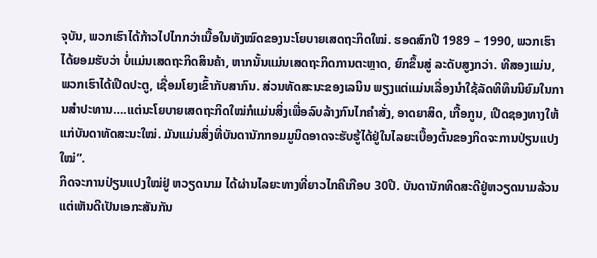ຈຸບັນ, ພວກເຮົາໄດ້ກ້າວໄປໄກກວ່າເນື້ອໃນທັງໝົດຂອງນະໂຍບາຍເສດຖະກິດໃໝ່. ຮອດສົກປີ 1989 – 1990, ພວກເຮົາໄດ້ຍອມຮັບວ່າ ບໍ່ແມ່ນເສດຖະກິດສິນຄ້າ, ຫາກນັ້ນແມ່ນເສດຖະກິດການຕະຫຼາດ, ຍົກຂຶ້ນສູ່ ລະດັບສູງກວ່າ. ທີສອງແມ່ນ, ພວກເຮົາໄດ້ເປີດປະຕູ, ເຊື່ອມໂຍງເຂົ້າກັບສາກົນ. ສ່ວນທັດສະນະຂອງເລນິນ ພຽງແຕ່ແມ່ນເລື່ອງນຳໃຊ້ລັດທິທຶນນິຍົມໃນການສຳປະທານ….ແຕ່ນະໂຍບາຍເສດຖະກິດໃໝ່ກໍແມ່ນສິ່ງເພື່ອລົບລ້າງກົນໄກຄຳສັ່ງ, ອາດຍາສິດ, ເກື້ອກູນ, ເປີດຊອງທາງໃຫ້ແກ່ບັນດາທັດສະນະໃໝ່. ມັນແມ່ນສິ່ງທີ່ບັນດານັກກອມມູນິດອາດຈະຮັບຮູ້ໄດ້ຢູ່ໃນໄລຍະເບື້ອງຕົ້ນຂອງກິດຈະການປ່ຽນແປງໃໝ່”.
ກິດຈະການປ່ຽນແປງໃໝ່ຢູ່ ຫວຽດນາມ ໄດ້ຜ່ານໄລຍະທາງທີ່ຍາວໄກຄືເກືອບ 30ປີ. ບັນດານັກທິດສະດີຢູ່ຫວຽດນາມລ້ວນແຕ່ເຫັນດີເປັນເອກະສັນກັນ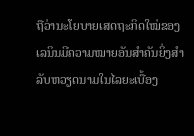ຖືວ່ານະໂຍບາຍເສດຖະກິດໃໝ່ຂອງເລນິນມີຄວາມໝາຍອັນສຳຄັນຍິ່ງສຳລັບຫວຽດນາມໃນໄລຍະເບື້ອງ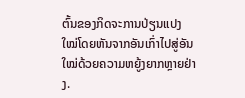ຕົ້ນຂອງກິດຈະການປ່ຽນແປງໃໝ່ໂດຍຫັນຈາກອັນເກົ່າໄປສູ່ອັນໃໝ່ດ້ວຍຄວາມຫຍູ້ງຍາກຫຼາຍຢ່າງ.